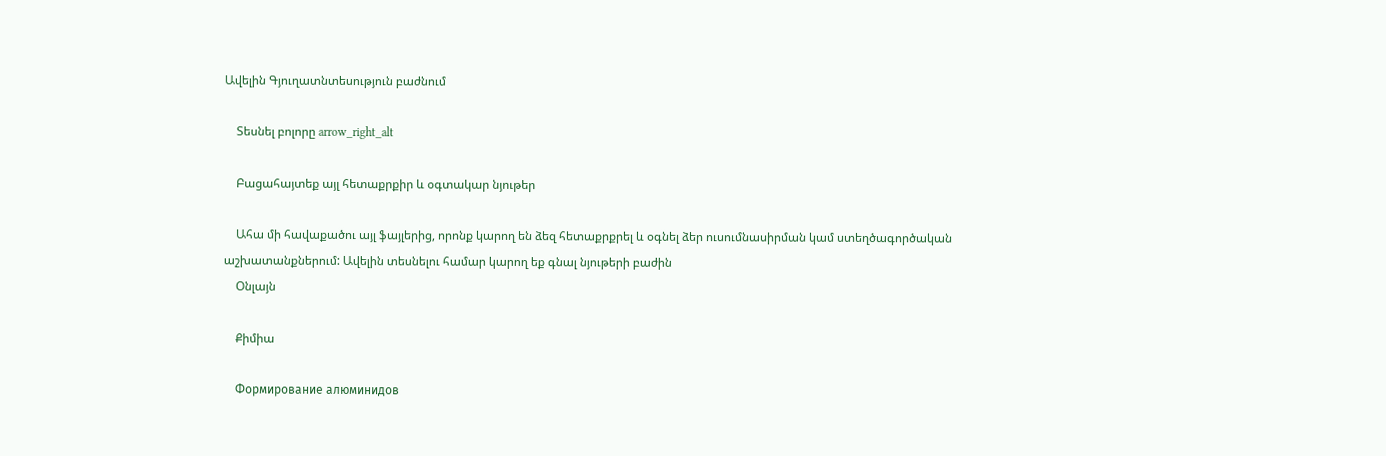Ավելին Գյուղատնտեսություն բաժնում

    Տեսնել բոլորը arrow_right_alt

    Բացահայտեք այլ հետաքրքիր և օգտակար նյութեր

    Ահա մի հավաքածու այլ ֆայլերից, որոնք կարող են ձեզ հետաքրքրել և օգնել ձեր ուսումնասիրման կամ ստեղծագործական աշխատանքներում: Ավելին տեսնելու համար կարող եք գնալ նյութերի բաժին
    Օնլայն

    Քիմիա

    Формирование алюминидов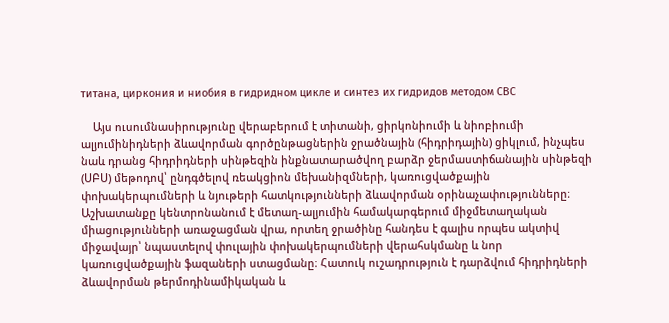титана, циркония и ниобия в гидридном цикле и синтез их гидридов методом СВС

    Այս ուսումնասիրությունը վերաբերում է տիտանի, ցիրկոնիումի և նիոբիումի ալյումինիդների ձևավորման գործընթացներին ջրածնային (հիդրիդային) ցիկլում, ինչպես նաև դրանց հիդրիդների սինթեզին ինքնատարածվող բարձր ջերմաստիճանային սինթեզի (ՍԲՍ) մեթոդով՝ ընդգծելով ռեակցիոն մեխանիզմների, կառուցվածքային փոխակերպումների և նյութերի հատկությունների ձևավորման օրինաչափությունները։ Աշխատանքը կենտրոնանում է մետաղ-ալյումին համակարգերում միջմետաղական միացությունների առաջացման վրա, որտեղ ջրածինը հանդես է գալիս որպես ակտիվ միջավայր՝ նպաստելով փուլային փոխակերպումների վերահսկմանը և նոր կառուցվածքային ֆազաների ստացմանը։ Հատուկ ուշադրություն է դարձվում հիդրիդների ձևավորման թերմոդինամիկական և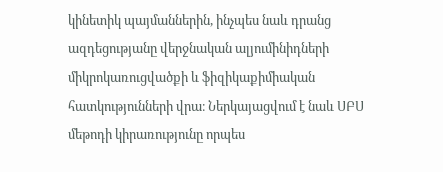կինետիկ պայմաններին, ինչպես նաև դրանց ազդեցությանը վերջնական ալյումինիդների միկրոկառուցվածքի և ֆիզիկաքիմիական հատկությունների վրա։ Ներկայացվում է նաև ՍԲՍ մեթոդի կիրառությունը որպես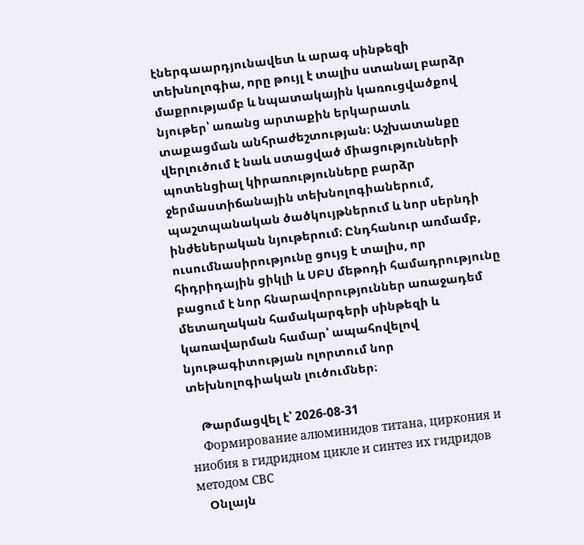էներգաարդյունավետ և արագ սինթեզի տեխնոլոգիա, որը թույլ է տալիս ստանալ բարձր մաքրությամբ և նպատակային կառուցվածքով նյութեր՝ առանց արտաքին երկարատև տաքացման անհրաժեշտության։ Աշխատանքը վերլուծում է նաև ստացված միացությունների պոտենցիալ կիրառությունները բարձր ջերմաստիճանային տեխնոլոգիաներում, պաշտպանական ծածկույթներում և նոր սերնդի ինժեներական նյութերում։ Ընդհանուր առմամբ, ուսումնասիրությունը ցույց է տալիս, որ հիդրիդային ցիկլի և ՍԲՍ մեթոդի համադրությունը բացում է նոր հնարավորություններ առաջադեմ մետաղական համակարգերի սինթեզի և կառավարման համար՝ ապահովելով նյութագիտության ոլորտում նոր տեխնոլոգիական լուծումներ։

    Թարմացվել է՝ 2026-08-31
    Формирование алюминидов титана, циркония и ниобия в гидридном цикле и синтез их гидридов методом СВС
    Օնլայն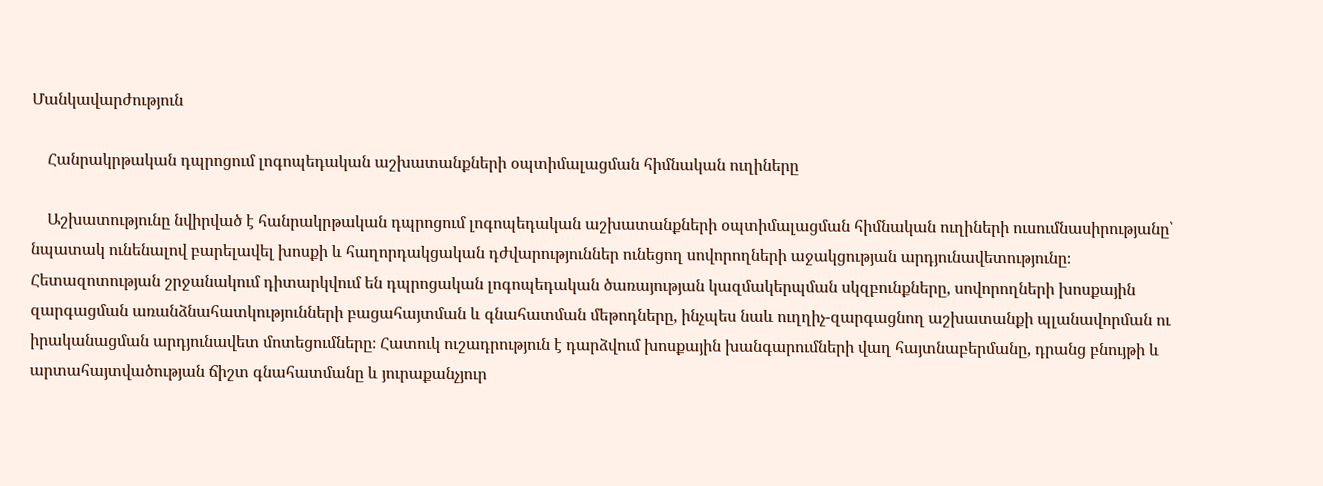Մանկավարժություն

    Հանրակրթական դպրոցում լոգոպեդական աշխատանքների օպտիմալացման հիմնական ուղիները

    Աշխատությունը նվիրված է հանրակրթական դպրոցում լոգոպեդական աշխատանքների օպտիմալացման հիմնական ուղիների ուսումնասիրությանը՝ նպատակ ունենալով բարելավել խոսքի և հաղորդակցական դժվարություններ ունեցող սովորողների աջակցության արդյունավետությունը։ Հետազոտության շրջանակում դիտարկվում են դպրոցական լոգոպեդական ծառայության կազմակերպման սկզբունքները, սովորողների խոսքային զարգացման առանձնահատկությունների բացահայտման և գնահատման մեթոդները, ինչպես նաև ուղղիչ-զարգացնող աշխատանքի պլանավորման ու իրականացման արդյունավետ մոտեցումները։ Հատուկ ուշադրություն է դարձվում խոսքային խանգարումների վաղ հայտնաբերմանը, դրանց բնույթի և արտահայտվածության ճիշտ գնահատմանը և յուրաքանչյուր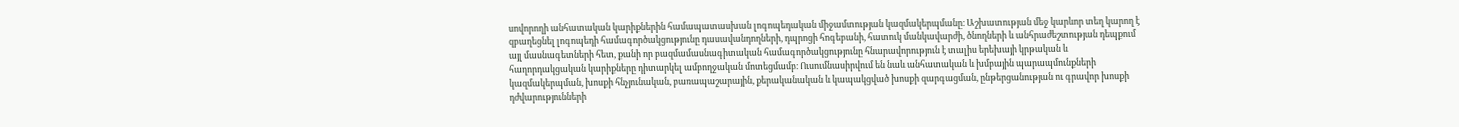սովորողի անհատական կարիքներին համապատասխան լոգոպեդական միջամտության կազմակերպմանը։ Աշխատության մեջ կարևոր տեղ կարող է զբաղեցնել լոգոպեդի համագործակցությունը դասավանդողների, դպրոցի հոգեբանի, հատուկ մանկավարժի, ծնողների և անհրաժեշտության դեպքում այլ մասնագետների հետ, քանի որ բազմամասնագիտական համագործակցությունը հնարավորություն է տալիս երեխայի կրթական և հաղորդակցական կարիքները դիտարկել ամբողջական մոտեցմամբ։ Ուսումնասիրվում են նաև անհատական և խմբային պարապմունքների կազմակերպման, խոսքի հնչյունական, բառապաշարային, քերականական և կապակցված խոսքի զարգացման, ընթերցանության ու գրավոր խոսքի դժվարությունների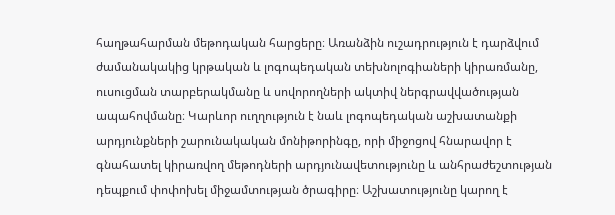հաղթահարման մեթոդական հարցերը։ Առանձին ուշադրություն է դարձվում ժամանակակից կրթական և լոգոպեդական տեխնոլոգիաների կիրառմանը, ուսուցման տարբերակմանը և սովորողների ակտիվ ներգրավվածության ապահովմանը։ Կարևոր ուղղություն է նաև լոգոպեդական աշխատանքի արդյունքների շարունակական մոնիթորինգը, որի միջոցով հնարավոր է գնահատել կիրառվող մեթոդների արդյունավետությունը և անհրաժեշտության դեպքում փոփոխել միջամտության ծրագիրը։ Աշխատությունը կարող է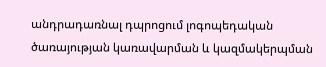անդրադառնալ դպրոցում լոգոպեդական ծառայության կառավարման և կազմակերպման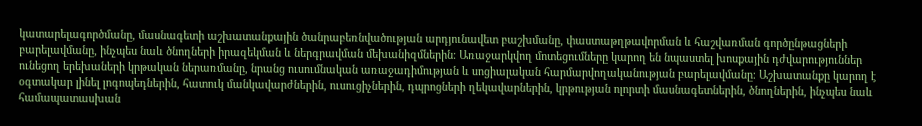կատարելագործմանը, մասնագետի աշխատանքային ծանրաբեռնվածության արդյունավետ բաշխմանը, փաստաթղթավորման և հաշվառման գործընթացների բարելավմանը, ինչպես նաև ծնողների իրազեկման և ներգրավման մեխանիզմներին։ Առաջարկվող մոտեցումները կարող են նպաստել խոսքային դժվարություններ ունեցող երեխաների կրթական ներառմանը, նրանց ուսումնական առաջադիմության և սոցիալական հարմարվողականության բարելավմանը։ Աշխատանքը կարող է օգտակար լինել լոգոպեդներին, հատուկ մանկավարժներին, ուսուցիչներին, դպրոցների ղեկավարներին, կրթության ոլորտի մասնագետներին, ծնողներին, ինչպես նաև համապատասխան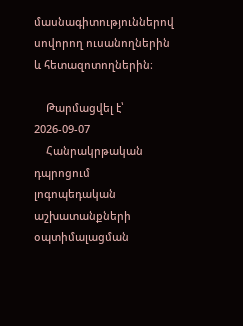մասնագիտություններով սովորող ուսանողներին և հետազոտողներին։

    Թարմացվել է՝ 2026-09-07
    Հանրակրթական դպրոցում լոգոպեդական աշխատանքների օպտիմալացման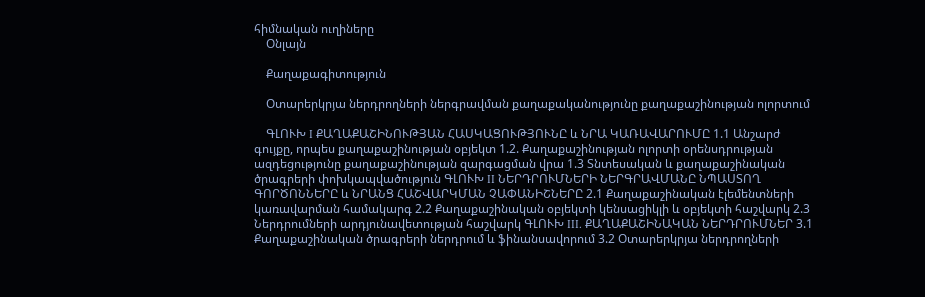հիմնական ուղիները
    Օնլայն

    Քաղաքագիտություն

    Օտարերկրյա ներդրողների ներգրավման քաղաքականությունը քաղաքաշինության ոլորտում

    ԳԼՈՒԽ I ՔԱՂԱՔԱՇԻՆՈՒԹՅԱՆ ՀԱՍԿԱՑՈՒԹՅՈՒՆԸ և ՆՐԱ ԿԱՌԱՎԱՐՈՒՄԸ 1.1 Անշարժ գույքը, որպես քաղաքաշինության օբյեկտ 1.2. Քաղաքաշինության ոլորտի օրենսդրության ազդեցությունը քաղաքաշինության զարգացման վրա 1.3 Տնտեսական և քաղաքաշինական ծրագրերի փոխկապվածություն ԳԼՈՒԽ II ՆԵՐԴՐՈՒՄՆԵՐԻ ՆԵՐԳՐԱՎՄԱՆԸ ՆՊԱՍՏՈՂ ԳՈՐԾՈՆՆԵՐԸ և ՆՐԱՆՑ ՀԱՇՎԱՐԿՄԱՆ ՉԱՓԱՆԻՇՆԵՐԸ 2.1 Քաղաքաշինական էլեմենտների կառավարման համակարգ 2.2 Քաղաքաշինական օբյեկտի կենսացիկլի և օբյեկտի հաշվարկ 2.3 Ներդրումների արդյունավետության հաշվարկ ԳԼՈՒԽ III. ՔԱՂԱՔԱՇԻՆԱԿԱՆ ՆԵՐԴՐՈՒՄՆԵՐ 3.1 Քաղաքաշինական ծրագրերի ներդրում և ֆինանսավորում 3.2 Օտարերկրյա ներդրողների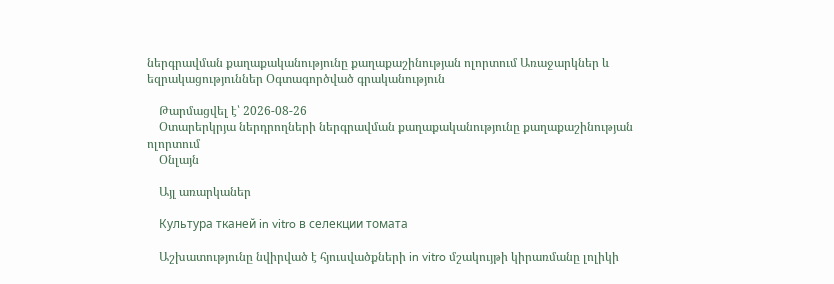ներգրավման քաղաքականությունը քաղաքաշինության ոլորտում Առաջարկներ և եզրակացություններ Օգտագործված գրականություն

    Թարմացվել է՝ 2026-08-26
    Օտարերկրյա ներդրողների ներգրավման քաղաքականությունը քաղաքաշինության ոլորտում
    Օնլայն

    Այլ առարկաներ

    Культура тканей in vitro в селекции томата

    Աշխատությունը նվիրված է հյուսվածքների in vitro մշակույթի կիրառմանը լոլիկի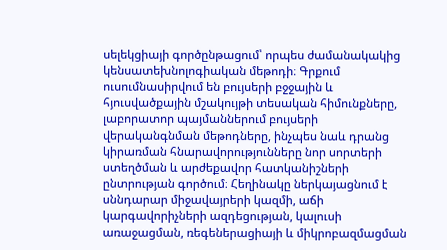սելեկցիայի գործընթացում՝ որպես ժամանակակից կենսատեխնոլոգիական մեթոդի։ Գրքում ուսումնասիրվում են բույսերի բջջային և հյուսվածքային մշակույթի տեսական հիմունքները, լաբորատոր պայմաններում բույսերի վերականգնման մեթոդները, ինչպես նաև դրանց կիրառման հնարավորությունները նոր սորտերի ստեղծման և արժեքավոր հատկանիշների ընտրության գործում։ Հեղինակը ներկայացնում է սննդարար միջավայրերի կազմի, աճի կարգավորիչների ազդեցության, կալուսի առաջացման, ռեգեներացիայի և միկրոբազմացման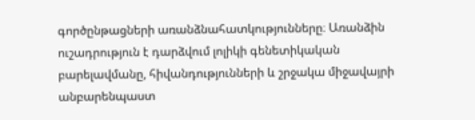գործընթացների առանձնահատկությունները։ Առանձին ուշադրություն է դարձվում լոլիկի գենետիկական բարելավմանը, հիվանդությունների և շրջակա միջավայրի անբարենպաստ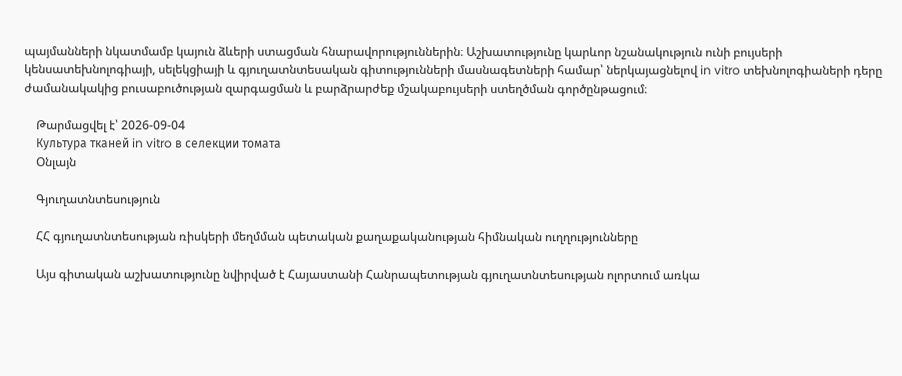պայմանների նկատմամբ կայուն ձևերի ստացման հնարավորություններին։ Աշխատությունը կարևոր նշանակություն ունի բույսերի կենսատեխնոլոգիայի, սելեկցիայի և գյուղատնտեսական գիտությունների մասնագետների համար՝ ներկայացնելով in vitro տեխնոլոգիաների դերը ժամանակակից բուսաբուծության զարգացման և բարձրարժեք մշակաբույսերի ստեղծման գործընթացում։

    Թարմացվել է՝ 2026-09-04
    Культура тканей in vitro в селекции томата
    Օնլայն

    Գյուղատնտեսություն

    ՀՀ գյուղատնտեսության ռիսկերի մեղմման պետական քաղաքականության հիմնական ուղղությունները

    Այս գիտական աշխատությունը նվիրված է Հայաստանի Հանրապետության գյուղատնտեսության ոլորտում առկա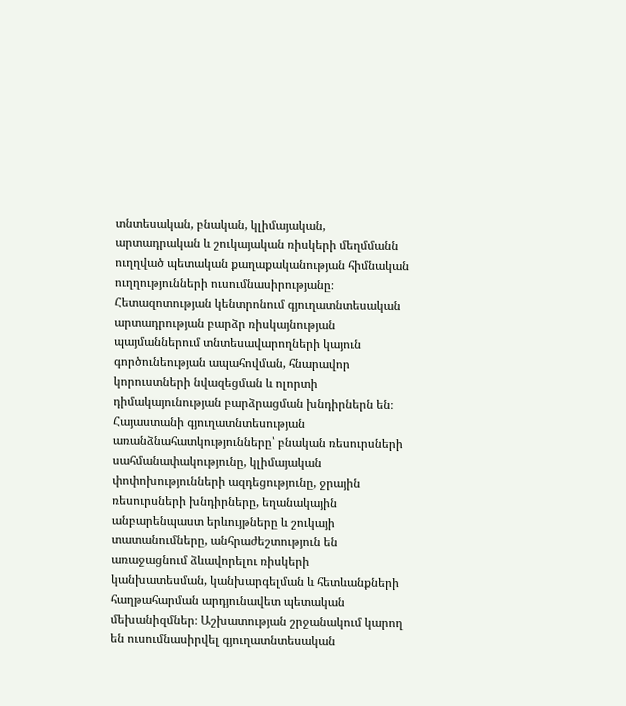տնտեսական, բնական, կլիմայական, արտադրական և շուկայական ռիսկերի մեղմմանն ուղղված պետական քաղաքականության հիմնական ուղղությունների ուսումնասիրությանը։ Հետազոտության կենտրոնում գյուղատնտեսական արտադրության բարձր ռիսկայնության պայմաններում տնտեսավարողների կայուն գործունեության ապահովման, հնարավոր կորուստների նվազեցման և ոլորտի դիմակայունության բարձրացման խնդիրներն են։ Հայաստանի գյուղատնտեսության առանձնահատկությունները՝ բնական ռեսուրսների սահմանափակությունը, կլիմայական փոփոխությունների ազդեցությունը, ջրային ռեսուրսների խնդիրները, եղանակային անբարենպաստ երևույթները և շուկայի տատանումները, անհրաժեշտություն են առաջացնում ձևավորելու ռիսկերի կանխատեսման, կանխարգելման և հետևանքների հաղթահարման արդյունավետ պետական մեխանիզմներ։ Աշխատության շրջանակում կարող են ուսումնասիրվել գյուղատնտեսական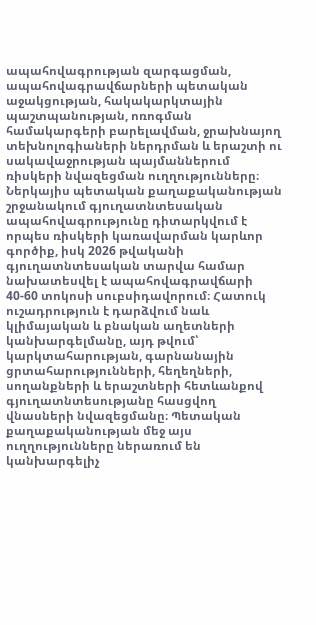ապահովագրության զարգացման, ապահովագրավճարների պետական աջակցության, հակակարկտային պաշտպանության, ոռոգման համակարգերի բարելավման, ջրախնայող տեխնոլոգիաների ներդրման և երաշտի ու սակավաջրության պայմաններում ռիսկերի նվազեցման ուղղությունները։ Ներկայիս պետական քաղաքականության շրջանակում գյուղատնտեսական ապահովագրությունը դիտարկվում է որպես ռիսկերի կառավարման կարևոր գործիք, իսկ 2026 թվականի գյուղատնտեսական տարվա համար նախատեսվել է ապահովագրավճարի 40-60 տոկոսի սուբսիդավորում։ Հատուկ ուշադրություն է դարձվում նաև կլիմայական և բնական աղետների կանխարգելմանը, այդ թվում՝ կարկտահարության, գարնանային ցրտահարությունների, հեղեղների, սողանքների և երաշտների հետևանքով գյուղատնտեսությանը հասցվող վնասների նվազեցմանը։ Պետական քաղաքականության մեջ այս ուղղությունները ներառում են կանխարգելիչ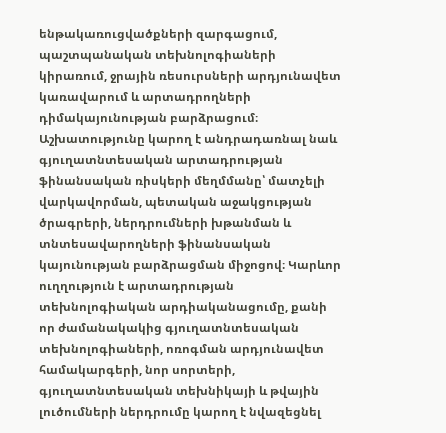ենթակառուցվածքների զարգացում, պաշտպանական տեխնոլոգիաների կիրառում, ջրային ռեսուրսների արդյունավետ կառավարում և արտադրողների դիմակայունության բարձրացում։ Աշխատությունը կարող է անդրադառնալ նաև գյուղատնտեսական արտադրության ֆինանսական ռիսկերի մեղմմանը՝ մատչելի վարկավորման, պետական աջակցության ծրագրերի, ներդրումների խթանման և տնտեսավարողների ֆինանսական կայունության բարձրացման միջոցով։ Կարևոր ուղղություն է արտադրության տեխնոլոգիական արդիականացումը, քանի որ ժամանակակից գյուղատնտեսական տեխնոլոգիաների, ոռոգման արդյունավետ համակարգերի, նոր սորտերի, գյուղատնտեսական տեխնիկայի և թվային լուծումների ներդրումը կարող է նվազեցնել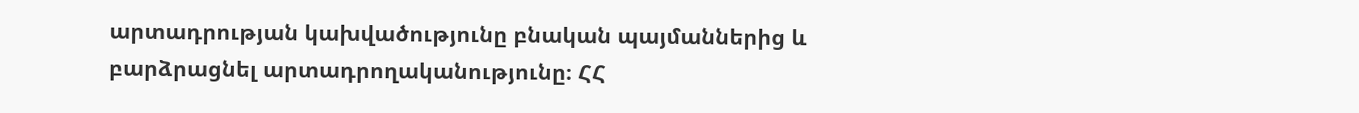արտադրության կախվածությունը բնական պայմաններից և բարձրացնել արտադրողականությունը։ ՀՀ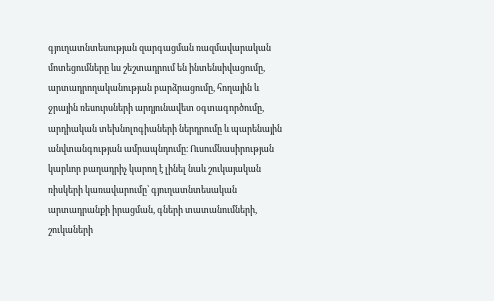գյուղատնտեսության զարգացման ռազմավարական մոտեցումները ևս շեշտադրում են ինտենսիվացումը, արտադրողականության բարձրացումը, հողային և ջրային ռեսուրսների արդյունավետ օգտագործումը, արդիական տեխնոլոգիաների ներդրումը և պարենային անվտանգության ամրապնդումը։ Ուսումնասիրության կարևոր բաղադրիչ կարող է լինել նաև շուկայական ռիսկերի կառավարումը՝ գյուղատնտեսական արտադրանքի իրացման, գների տատանումների, շուկաների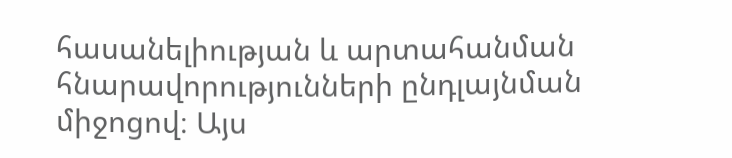հասանելիության և արտահանման հնարավորությունների ընդլայնման միջոցով։ Այս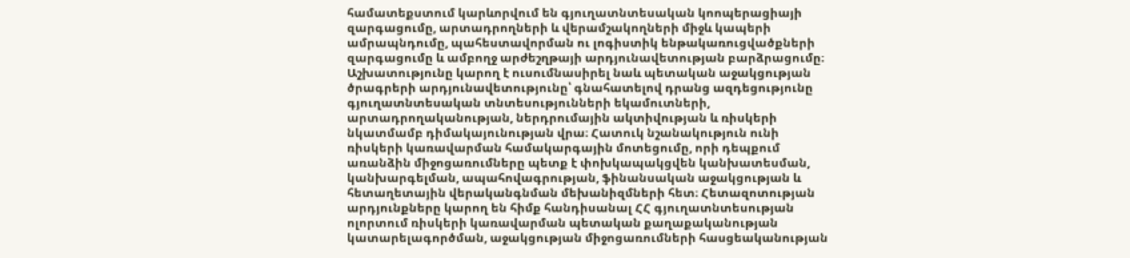համատեքստում կարևորվում են գյուղատնտեսական կոոպերացիայի զարգացումը, արտադրողների և վերամշակողների միջև կապերի ամրապնդումը, պահեստավորման ու լոգիստիկ ենթակառուցվածքների զարգացումը և ամբողջ արժեշղթայի արդյունավետության բարձրացումը։ Աշխատությունը կարող է ուսումնասիրել նաև պետական աջակցության ծրագրերի արդյունավետությունը՝ գնահատելով դրանց ազդեցությունը գյուղատնտեսական տնտեսությունների եկամուտների, արտադրողականության, ներդրումային ակտիվության և ռիսկերի նկատմամբ դիմակայունության վրա։ Հատուկ նշանակություն ունի ռիսկերի կառավարման համակարգային մոտեցումը, որի դեպքում առանձին միջոցառումները պետք է փոխկապակցվեն կանխատեսման, կանխարգելման, ապահովագրության, ֆինանսական աջակցության և հետաղետային վերականգնման մեխանիզմների հետ։ Հետազոտության արդյունքները կարող են հիմք հանդիսանալ ՀՀ գյուղատնտեսության ոլորտում ռիսկերի կառավարման պետական քաղաքականության կատարելագործման, աջակցության միջոցառումների հասցեականության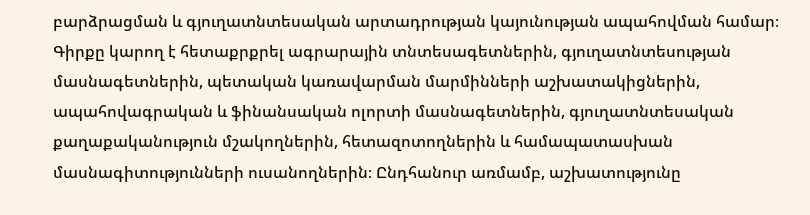բարձրացման և գյուղատնտեսական արտադրության կայունության ապահովման համար։ Գիրքը կարող է հետաքրքրել ագրարային տնտեսագետներին, գյուղատնտեսության մասնագետներին, պետական կառավարման մարմինների աշխատակիցներին, ապահովագրական և ֆինանսական ոլորտի մասնագետներին, գյուղատնտեսական քաղաքականություն մշակողներին, հետազոտողներին և համապատասխան մասնագիտությունների ուսանողներին։ Ընդհանուր առմամբ, աշխատությունը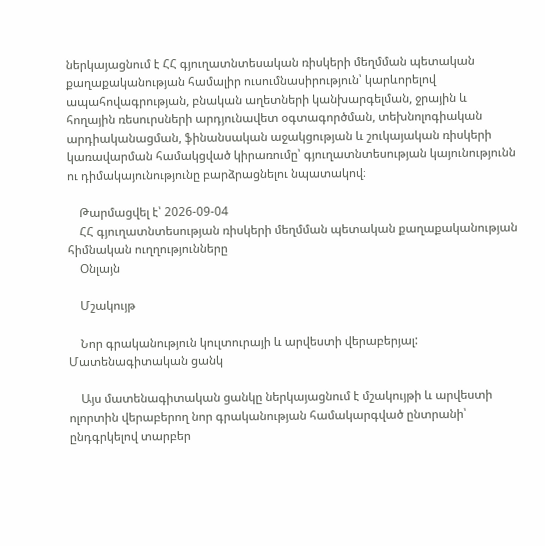ներկայացնում է ՀՀ գյուղատնտեսական ռիսկերի մեղմման պետական քաղաքականության համալիր ուսումնասիրություն՝ կարևորելով ապահովագրության, բնական աղետների կանխարգելման, ջրային և հողային ռեսուրսների արդյունավետ օգտագործման, տեխնոլոգիական արդիականացման, ֆինանսական աջակցության և շուկայական ռիսկերի կառավարման համակցված կիրառումը՝ գյուղատնտեսության կայունությունն ու դիմակայունությունը բարձրացնելու նպատակով։

    Թարմացվել է՝ 2026-09-04
    ՀՀ գյուղատնտեսության ռիսկերի մեղմման պետական քաղաքականության հիմնական ուղղությունները
    Օնլայն

    Մշակույթ

    Նոր գրականություն կուլտուրայի և արվեստի վերաբերյալ: Մատենագիտական ցանկ

    Այս մատենագիտական ցանկը ներկայացնում է մշակույթի և արվեստի ոլորտին վերաբերող նոր գրականության համակարգված ընտրանի՝ ընդգրկելով տարբեր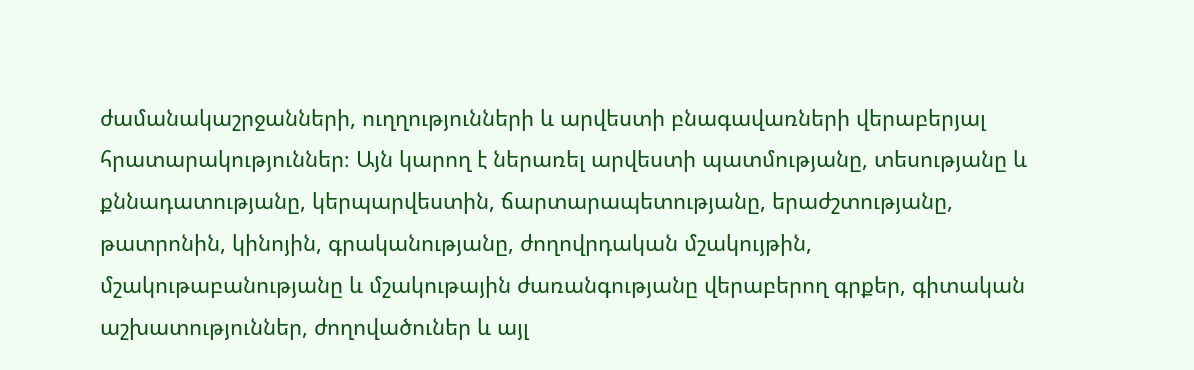ժամանակաշրջանների, ուղղությունների և արվեստի բնագավառների վերաբերյալ հրատարակություններ։ Այն կարող է ներառել արվեստի պատմությանը, տեսությանը և քննադատությանը, կերպարվեստին, ճարտարապետությանը, երաժշտությանը, թատրոնին, կինոյին, գրականությանը, ժողովրդական մշակույթին, մշակութաբանությանը և մշակութային ժառանգությանը վերաբերող գրքեր, գիտական աշխատություններ, ժողովածուներ և այլ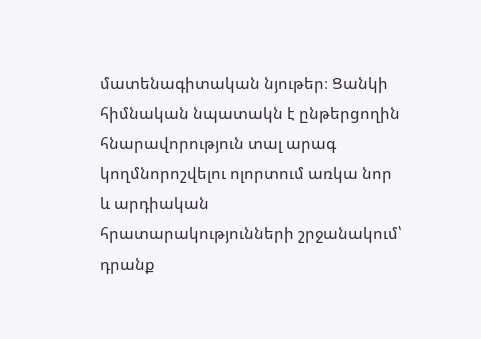մատենագիտական նյութեր։ Ցանկի հիմնական նպատակն է ընթերցողին հնարավորություն տալ արագ կողմնորոշվելու ոլորտում առկա նոր և արդիական հրատարակությունների շրջանակում՝ դրանք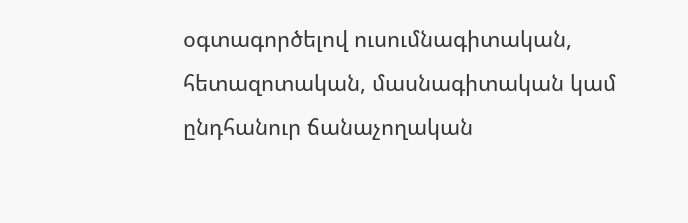օգտագործելով ուսումնագիտական, հետազոտական, մասնագիտական կամ ընդհանուր ճանաչողական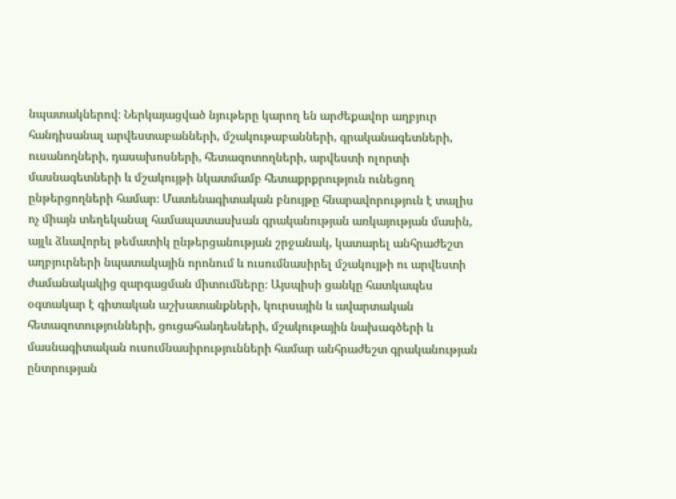նպատակներով։ Ներկայացված նյութերը կարող են արժեքավոր աղբյուր հանդիսանալ արվեստաբանների, մշակութաբանների, գրականագետների, ուսանողների, դասախոսների, հետազոտողների, արվեստի ոլորտի մասնագետների և մշակույթի նկատմամբ հետաքրքրություն ունեցող ընթերցողների համար։ Մատենագիտական բնույթը հնարավորություն է տալիս ոչ միայն տեղեկանալ համապատասխան գրականության առկայության մասին, այլև ձևավորել թեմատիկ ընթերցանության շրջանակ, կատարել անհրաժեշտ աղբյուրների նպատակային որոնում և ուսումնասիրել մշակույթի ու արվեստի ժամանակակից զարգացման միտումները։ Այսպիսի ցանկը հատկապես օգտակար է գիտական աշխատանքների, կուրսային և ավարտական հետազոտությունների, ցուցահանդեսների, մշակութային նախագծերի և մասնագիտական ուսումնասիրությունների համար անհրաժեշտ գրականության ընտրության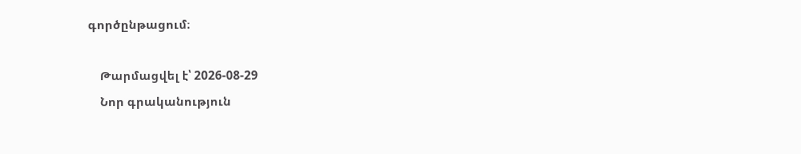գործընթացում։

    Թարմացվել է՝ 2026-08-29
    Նոր գրականություն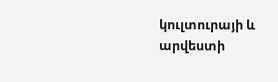կուլտուրայի և արվեստի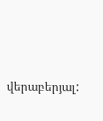վերաբերյալ: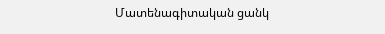Մատենագիտական ցանկ